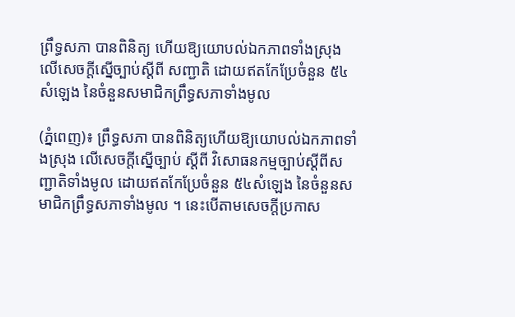ព្រឹទ្ធសភា បានពិនិត្យ ហើយឱ្យយោបល់ឯកភាពទាំងស្រុង លើសេចក្តីស្នើច្បាប់ស្តីពី សញ្ជាតិ ដោយឥតកែប្រែចំនួន ៥៤សំឡេង នៃចំនួនសមាជិកព្រឹទ្ធសភាទាំងមូល

(ភ្នំពេញ)៖ ព្រឹទ្ធសភា បានពិនិត្យហើយឱ្យយោបល់ឯកភាពទាំងស្រុង លើសេចក្តីស្នើច្បាប់ ស្តីពី វិសោធនកម្មច្បាប់ស្តីពីសញ្ជាតិទាំងមូល ដោយឥតកែប្រែចំនួន ៥៤សំឡេង នៃចំនួនសមាជិកព្រឹទ្ធសភាទាំងមូល ។ នេះបើតាមសេចក្តីប្រកាស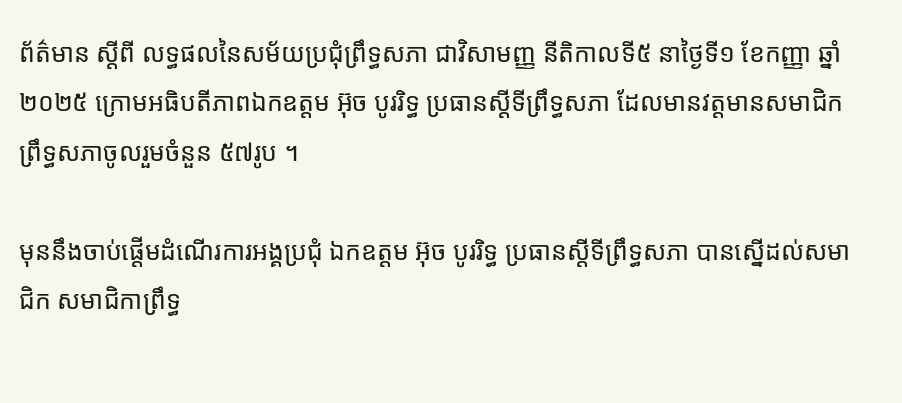ព័ត៌មាន ស្តីពី លទ្ធផលនៃសម័យប្រជុំព្រឹទ្ធសភា ជាវិសាមញ្ញ នីតិកាលទី៥ នាថ្ងៃទី១ ខែកញ្ញា ឆ្នាំ២០២៥ ក្រោមអធិបតីភាពឯកឧត្តម អ៊ុច បូររិទ្ធ ប្រធានស្តីទីព្រឹទ្ធសភា ដែលមានវត្តមានសមាជិកព្រឹទ្ធសភាចូលរួមចំនួន ៥៧រូប ។

មុននឹងចាប់ផ្តើមដំណើរការអង្គប្រជុំ ឯកឧត្តម អ៊ុច បូររិទ្ធ ប្រធានស្តីទីព្រឹទ្ធសភា បានស្នើដល់សមាជិក សមាជិកាព្រឹទ្ធ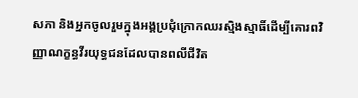សភា និងអ្នកចូលរួមក្នុងអង្គប្រជុំក្រោកឈរស្មិងស្មាធិ៍ដើម្បីគោរពវិញ្ញាណក្ខន្ធវីរយុទ្ធជនដែលបានពលីជីវិត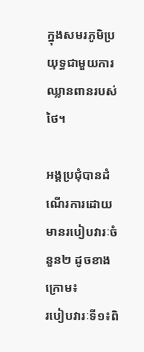ក្នុងសមរភូមិប្រយុទ្ធជាមួយការឈ្លានពានរបស់ថៃ។

អង្គប្រជុំបានដំណើរការដោយមានរបៀបវារៈចំនួន២ ដូចខាងក្រោម៖
របៀបវារៈទី១៖ពិ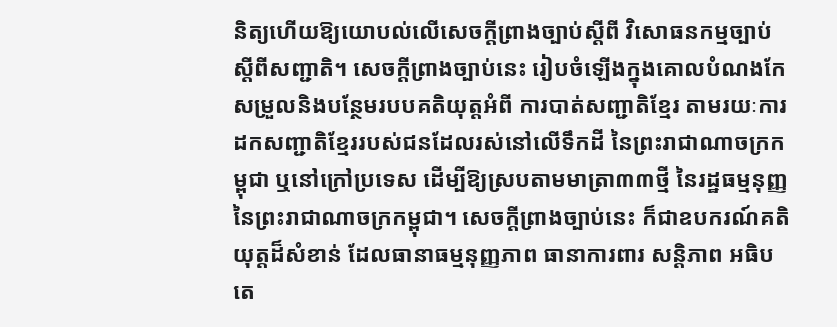និត្យហើយឱ្យយោបល់លើសេចក្តីព្រាងច្បាប់ស្តីពី វិសោធនកម្មច្បាប់ស្តីពីសញ្ជាតិ។ សេចក្តីព្រាងច្បាប់នេះ រៀបចំឡើងក្នុងគោលបំណងកែសម្រួលនិងបន្ថែមរបបគតិយុត្តអំពី ការបាត់សញ្ជាតិខ្មែរ តាមរយៈការដកសញ្ជាតិខ្មែររបស់ជនដែលរស់នៅលើទឹកដី នៃព្រះរាជាណាចក្រកម្ពុជា ឬនៅក្រៅប្រទេស ដើម្បីឱ្យស្របតាមមាត្រា៣៣ថ្មី នៃរដ្ឋធម្មនុញ្ញនៃព្រះរាជាណាចក្រកម្ពុជា។ សេចក្តីព្រាងច្បាប់នេះ ក៏ជាឧបករណ៍គតិយុត្តដ៏សំខាន់ ដែលធានាធម្មនុញ្ញភាព ធានាការពារ សន្តិភាព អធិបតេ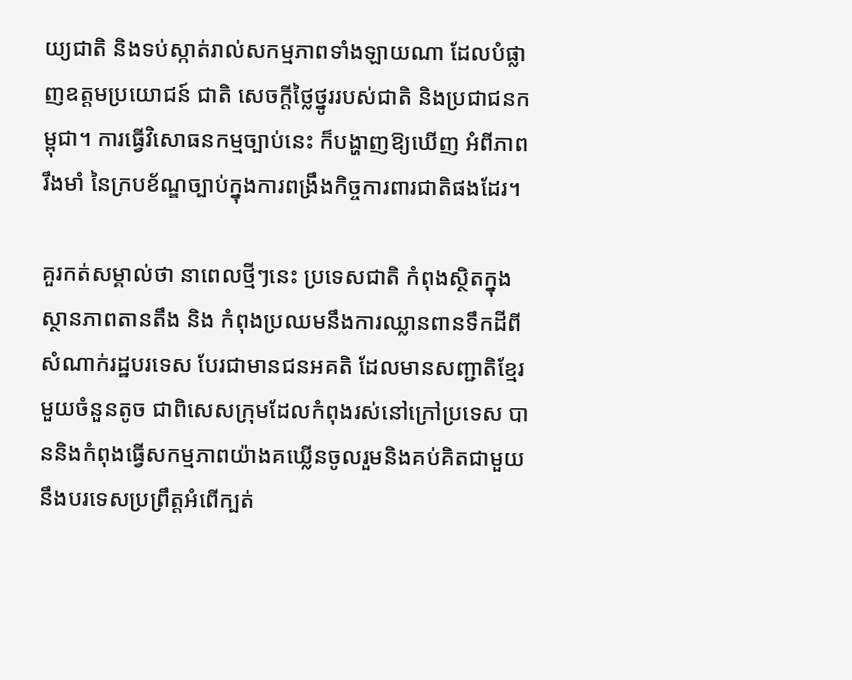យ្យជាតិ និងទប់ស្កាត់រាល់សកម្មភាពទាំងឡាយណា ដែលបំផ្លាញឧត្តមប្រយោជន៍ ជាតិ សេចក្តីថ្លៃថ្នូររបស់ជាតិ និងប្រជាជនកម្ពុជា។ ការធ្វើវិសោធនកម្មច្បាប់នេះ ក៏បង្ហាញឱ្យឃើញ អំពីភាពរឹងមាំ នៃក្របខ័ណ្ឌច្បាប់ក្នុងការពង្រឹងកិច្ចការពារជាតិផងដែរ។

គួរកត់សម្គាល់ថា នាពេលថ្មីៗនេះ ប្រទេសជាតិ កំពុងស្ថិតក្នុងស្ថានភាពតានតឹង និង កំពុងប្រឈមនឹងការឈ្លានពានទឹកដីពីសំណាក់រដ្ឋបរទេស បែរជាមានជនអគតិ ដែលមានសញ្ជាតិខ្មែរមួយចំនួនតូច ជាពិសេសក្រុមដែលកំពុងរស់នៅក្រៅប្រទេស បាននិងកំពុងធ្វើសកម្មភាពយ៉ាងគឃ្លើនចូលរួមនិងគប់គិតជាមួយនឹងបរទេសប្រព្រឹត្តអំពើក្បត់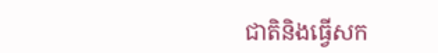ជាតិនិងធ្វើសក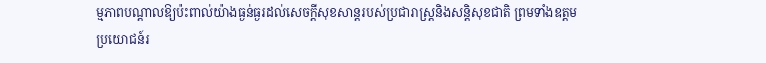ម្មភាពបណ្តាលឱ្យប៉ះពាល់យ៉ាងធ្ងន់ធ្ងរដល់សេចក្តីសុខសាន្តរបស់ប្រជារាស្ត្រនិងសន្តិសុខជាតិ ព្រមទាំងឧត្តមប្រយោជន៍រ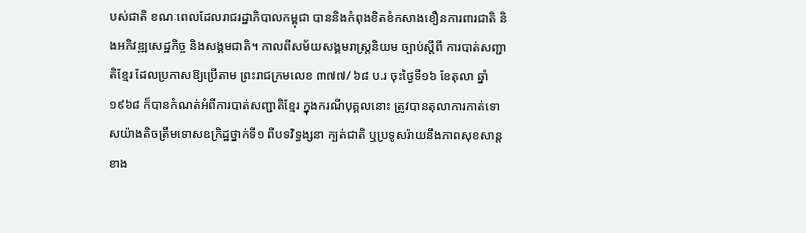បស់ជាតិ ខណៈពេលដែលរាជរដ្ឋាភិបាលកម្ពុជា បាននិងកំពុងខិតខំកសាងខឿនការពារជាតិ និងអភិវឌ្ឍសេដ្ឋកិច្ច និងសង្គមជាតិ។ កាលពីសម័យសង្គមរាស្រ្តនិយម ច្បាប់ស្តីពី ការបាត់សញ្ជាតិខ្មែរ ដែលប្រកាសឱ្យប្រើតាម ព្រះរាជក្រមលេខ ៣៧៧/ ៦៨ ប.រ ចុះថ្ងៃទី១៦ ខែតុលា ឆ្នាំ១៩៦៨ ក៏បានកំណត់អំពីការបាត់សញ្ជាតិខ្មែរ ក្នុងករណីបុគ្គលនោះ ត្រូវបានតុលាការកាត់ទោសយ៉ាងតិចត្រឹមទោសឧក្រិដ្ឋថ្នាក់ទី១ ពីបទវិទ្ធង្សនា ក្បត់ជាតិ ឬប្រទូសរ៉ាយនឹងភាពសុខសាន្តខាង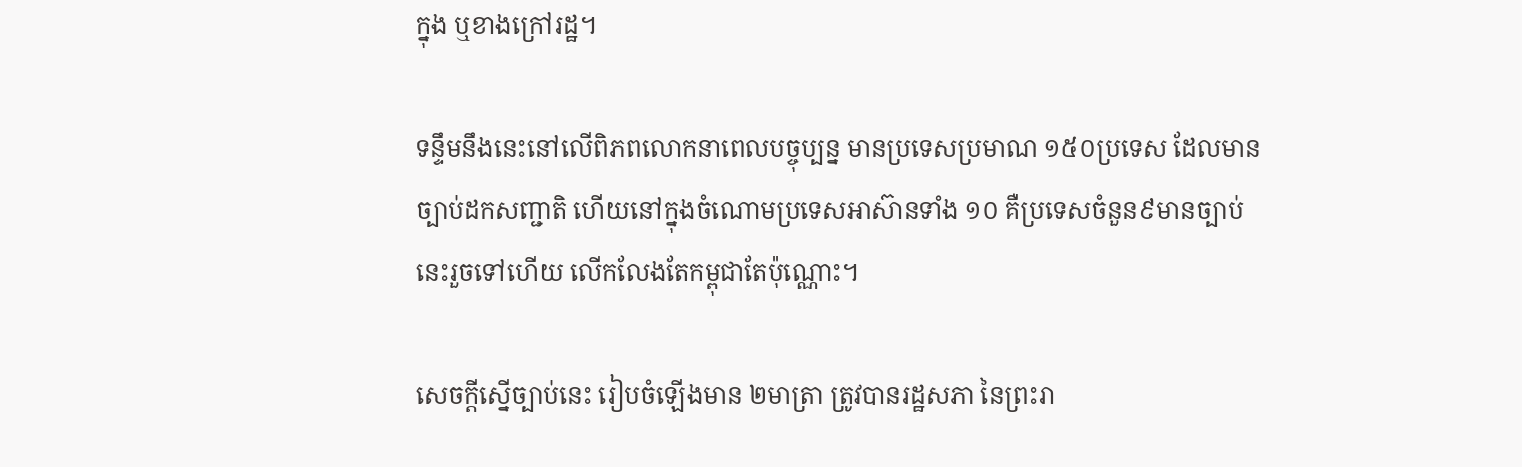ក្នុង ឬខាងក្រៅរដ្ឋ។

ទន្ទឹមនឹងនេះនៅលើពិភពលោកនាពេលបច្ចុប្បន្ន មានប្រទេសប្រមាណ ១៥០ប្រទេស ដែលមានច្បាប់ដកសញ្ជាតិ ហើយនៅក្នុងចំណោមប្រទេសអាស៊ានទាំង ១០ គឺប្រទេសចំនួន៩មានច្បាប់ នេះរួចទៅហើយ លើកលែងតែកម្ពុជាតែប៉ុណ្ណោះ។

សេចក្តីស្នើច្បាប់នេះ រៀបចំឡើងមាន ២មាត្រា ត្រូវបានរដ្ឋសភា នៃព្រះរា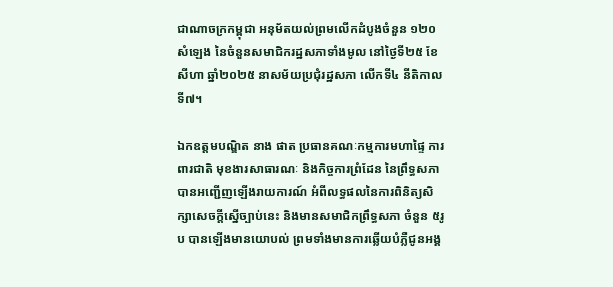ជាណាចក្រកម្ពុជា អនុម័តយល់ព្រមលើកដំបូងចំនួន ១២០សំឡេង នៃចំនួនសមាជិករដ្ឋសភាទាំងមូល នៅថ្ងៃទី២៥ ខែសីហា ឆ្នាំ២០២៥ នាសម័យប្រជុំរដ្ឋសភា លើកទី៤ នីតិកាលទី៧។

ឯកឧត្តមបណ្ឌិត នាង ផាត ប្រធានគណៈកម្មការមហាផ្ទៃ ការពារជាតិ មុខងារសាធារណៈ និងកិច្ចការព្រំដែន នៃព្រឹទ្ធសភា បានអញ្ជើញឡើងរាយការណ៍ អំពីលទ្ធផលនៃការពិនិត្យសិក្សាសេចក្តីស្នើច្បាប់នេះ និងមានសមាជិកព្រឹទ្ធសភា ចំនួន ៥រូប បានឡើងមានយោបល់ ព្រមទាំងមានការឆ្លើយបំភ្លឺជូនអង្គ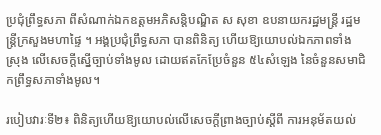ប្រជុំព្រឹទ្ធសភា ពីសំណាក់ឯកឧត្តមអភិសន្តិបណ្ឌិត ស សុខា ឧបនាយករដ្ឋមន្ត្រី រដ្ឋមន្ត្រីក្រសួងមហាផ្ទៃ ។ អង្គប្រជុំព្រឹទ្ធសភា បានពិនិត្យ ហើយឱ្យយោបល់ឯកភាពទាំងស្រុង លើសេចក្តីស្នើច្បាប់ទាំងមូល ដោយឥតកែប្រែចំនួន ៥៤សំឡេង នៃចំនួនសមាជិកព្រឹទ្ធសភាទាំងមូល។

របៀបវារៈទី២៖ ពិនិត្យហើយឱ្យយោបល់លើសេចក្តីព្រាងច្បាប់ស្តីពី ការអនុម័តយល់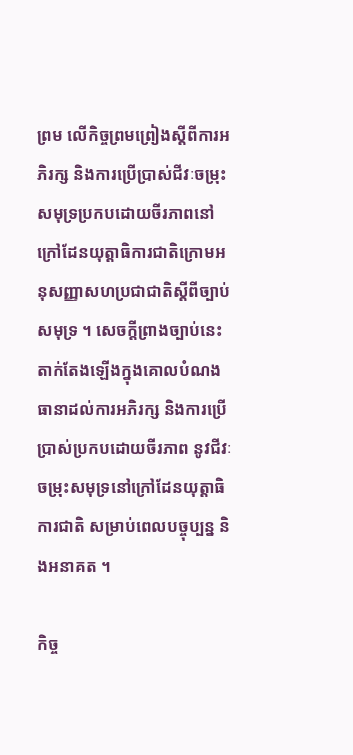ព្រម លើកិច្ចព្រមព្រៀងស្តីពីការអភិរក្ស និងការប្រើប្រាស់ជីវៈចម្រុះសមុទ្រប្រកបដោយចីរភាពនៅក្រៅដែនយុត្តាធិការជាតិក្រោមអនុសញ្ញាសហប្រជាជាតិស្តីពីច្បាប់សមុទ្រ ។ សេចក្តីព្រាងច្បាប់នេះ តាក់តែងឡើងក្នុងគោលបំណងធានាដល់ការអភិរក្ស និងការប្រើប្រាស់ប្រកបដោយចីរភាព នូវជីវៈចម្រុះសមុទ្រនៅក្រៅដែនយុត្តាធិការជាតិ សម្រាប់ពេលបច្ចុប្បន្ន និងអនាគត ។

កិច្ច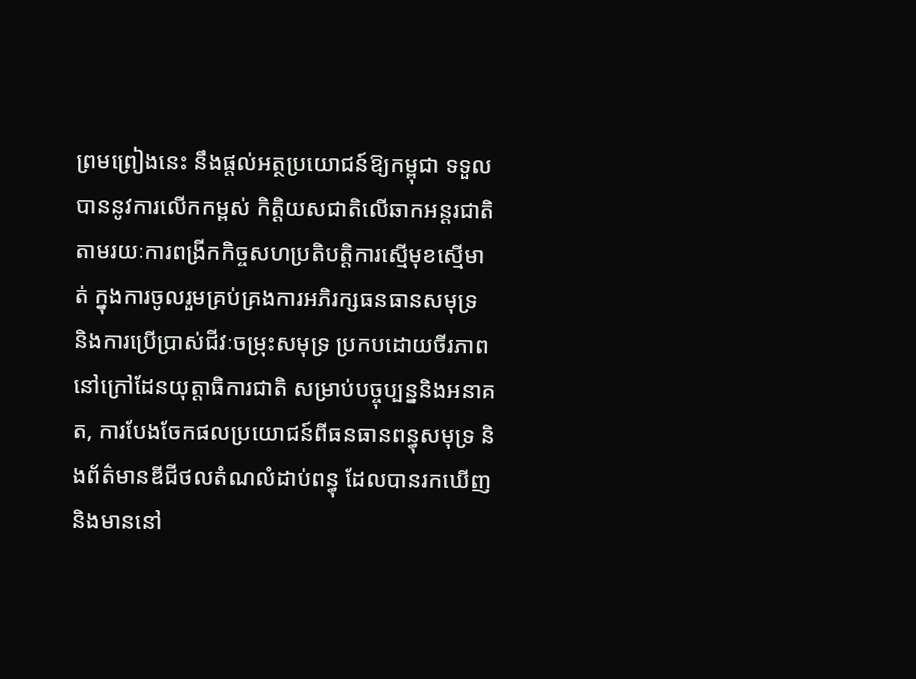ព្រមព្រៀងនេះ នឹងផ្តល់អត្ថប្រយោជន៍ឱ្យកម្ពុជា ទទួលបាននូវការលើកកម្ពស់ កិត្តិយសជាតិលើឆាកអន្តរជាតិ តាមរយៈការពង្រីកកិច្ចសហប្រតិបត្តិការស្មើមុខស្មើមាត់ ក្នុងការចូលរួមគ្រប់គ្រងការអភិរក្សធនធានសមុទ្រ និងការប្រើប្រាស់ជីវៈចម្រុះសមុទ្រ ប្រកបដោយចីរភាពនៅក្រៅដែនយុត្តាធិការជាតិ សម្រាប់បច្ចុប្បន្ននិងអនាគត, ការបែងចែកផលប្រយោជន៍ពីធនធានពន្ធុសមុទ្រ និងព័ត៌មានឌីជីថលតំណលំដាប់ពន្ធុ ដែលបានរកឃើញនិងមាននៅ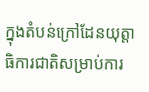ក្នុងតំបន់ក្រៅដែនយុត្តាធិការជាតិសម្រាប់ការ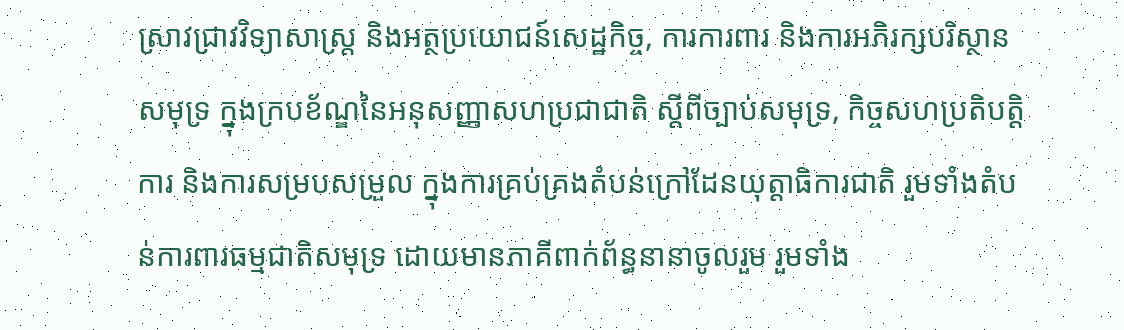ស្រាវជ្រាវវិទ្យាសាស្ត្រ និងអត្ថប្រយោជន៍សេដ្ឋកិច្ច, ការការពារ និងការអភិរក្សបរិស្ថានសមុទ្រ ក្នុងក្របខ័ណ្ឌនៃអនុសញ្ញាសហប្រជាជាតិ ស្តីពីច្បាប់សមុទ្រ, កិច្ចសហប្រតិបត្តិការ និងការសម្របសម្រួល ក្នុងការគ្រប់គ្រងតំបន់ក្រៅដែនយុត្តាធិការជាតិ រួមទាំងតំបន់ការពារធម្មជាតិសមុទ្រ ដោយមានភាគីពាក់ព័ន្ធនានាចូលរួម រួមទាំង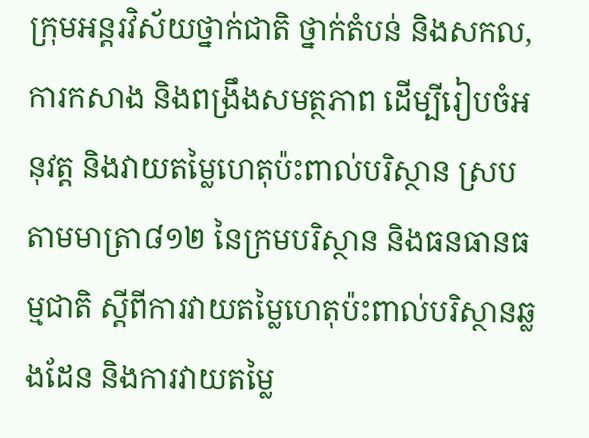ក្រុមអន្តរវិស័យថ្នាក់ជាតិ ថ្នាក់តំបន់ និងសកល, ការកសាង និងពង្រឹងសមត្ថភាព ដើម្បីរៀបចំអនុវត្ត និងវាយតម្លៃហេតុប៉ះពាល់បរិស្ថាន ស្របតាមមាត្រា៨១២ នៃក្រមបរិស្ថាន និងធនធានធម្មជាតិ ស្តីពីការវាយតម្លៃហេតុប៉ះពាល់បរិស្ថានឆ្លងដែន និងការវាយតម្លៃ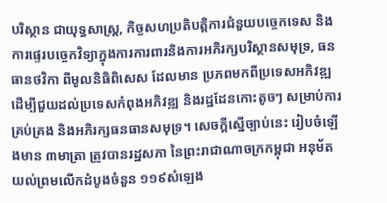បរិស្ថាន ជាយុទ្ធសាស្ត្រ, កិច្ចសហប្រតិបត្តិការជំនួយបច្ចេកទេស និងការផ្ទេរបច្ចេកវិទ្យាក្នុងការការពារនិងការអភិរក្សបរិស្ថានសមុទ្រ, ធនធានថវិកា ពីមូលនិធិពិសេស ដែលមាន ប្រភពមកពីប្រទេសអភិវឌ្ឍ ដើម្បីជួយដល់ប្រទេសកំពុងអភិវឌ្ឍ និងរដ្ឋដែនកោះតូចៗ សម្រាប់ការគ្រប់គ្រង និងអភិរក្សធនធានសមុទ្រ។ សេចក្តីស្នើច្បាប់នេះ រៀបចំឡើងមាន ៣មាត្រា ត្រូវបានរដ្ឋសភា នៃព្រះរាជាណាចក្រកម្ពុជា អនុម័តយល់ព្រមលើកដំបូងចំនួន ១១៩សំឡេង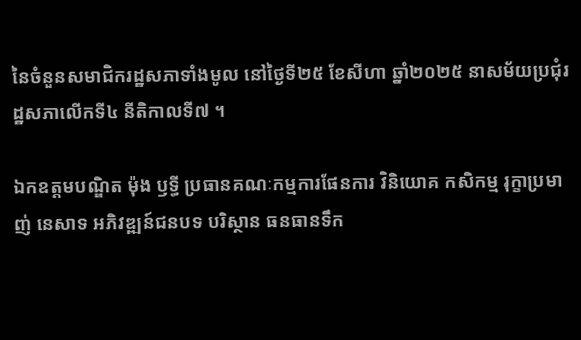នៃចំនួនសមាជិករដ្ឋសភាទាំងមូល នៅថ្ងៃទី២៥ ខែសីហា ឆ្នាំ២០២៥ នាសម័យប្រជុំរដ្ឋសភាលើកទី៤ នីតិកាលទី៧ ។

ឯកឧត្តមបណ្ឌិត ម៉ុង ឫទ្ធី ប្រធានគណៈកម្មការផែនការ វិនិយោគ កសិកម្ម រុក្ខាប្រមាញ់ នេសាទ អភិវឌ្ឍន៍ជនបទ បរិស្ថាន ធនធានទឹក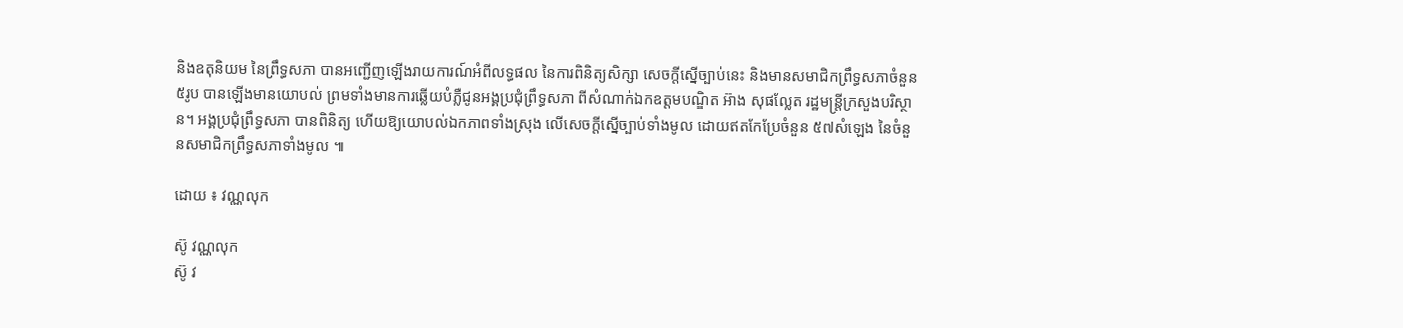និងឧតុនិយម នៃព្រឹទ្ធសភា បានអញ្ជើញឡើងរាយការណ៍អំពីលទ្ធផល នៃការពិនិត្យសិក្សា សេចក្តីស្នើច្បាប់នេះ និងមានសមាជិកព្រឹទ្ធសភាចំនួន ៥រូប បានឡើងមានយោបល់ ព្រមទាំងមានការឆ្លើយបំភ្លឺជូនអង្គប្រជុំព្រឹទ្ធសភា ពីសំណាក់ឯកឧត្តមបណ្ឌិត អ៊ាង សុផល្លែត រដ្ឋមន្ត្រីក្រសួងបរិស្ថាន។ អង្គប្រជុំព្រឹទ្ធសភា បានពិនិត្យ ហើយឱ្យយោបល់ឯកភាពទាំងស្រុង លើសេចក្តីស្នើច្បាប់ទាំងមូល ដោយឥតកែប្រែចំនួន ៥៧សំឡេង នៃចំនួនសមាជិកព្រឹទ្ធសភាទាំងមូល ៕

ដោយ ៖ វណ្ណលុក

ស៊ូ វណ្ណលុក
ស៊ូ វ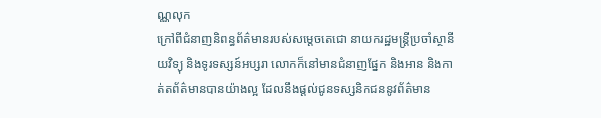ណ្ណលុក
ក្រៅពីជំនាញនិពន្ធព័ត៌មានរបស់សម្ដេចតេជោ នាយករដ្ឋមន្ត្រីប្រចាំស្ថានីយវិទ្យុ និងទូរទស្សន៍អប្សរា លោកក៏នៅមានជំនាញផ្នែក និងអាន និងកាត់តព័ត៌មានបានយ៉ាងល្អ ដែលនឹងផ្ដល់ជូនទស្សនិកជននូវព័ត៌មាន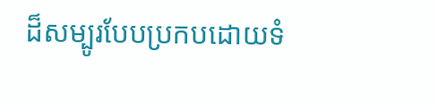ដ៏សម្បូរបែបប្រកបដោយទំ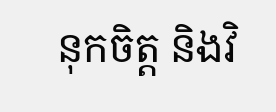នុកចិត្ត និងវិ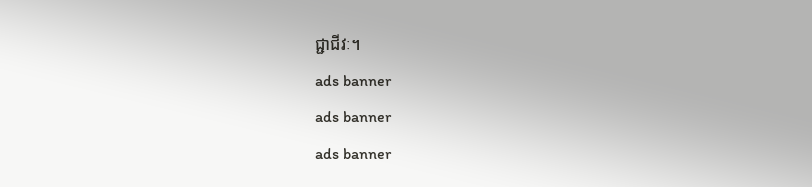ជ្ជាជីវៈ។
ads banner
ads banner
ads banner